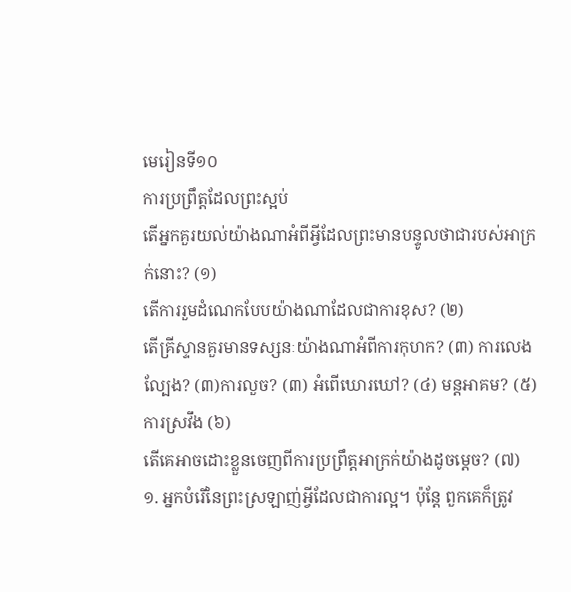មេរៀនទី១០
ការប្រព្រឹត្តដែលព្រះស្អប់
តើអ្នកគួរយល់យ៉ាងណាអំពីអ្វីដែលព្រះមានបន្ទូលថាជារបស់អាក្រក់នោះ? (១)
តើការរួមដំណេកបែបយ៉ាងណាដែលជាការខុស? (២)
តើគ្រីស្ទានគួរមានទស្សនៈយ៉ាងណាអំពីការកុហក? (៣) ការលេងល្បែង? (៣)ការលួច? (៣) អំពើឃោរឃៅ? (៤) មន្តអាគម? (៥) ការស្រវឹង (៦)
តើគេអាចដោះខ្លួនចេញពីការប្រព្រឹត្តអាក្រក់យ៉ាងដូចម្ដេច? (៧)
១. អ្នកបំរើនៃព្រះស្រឡាញ់អ្វីដែលជាការល្អ។ ប៉ុន្តែ ពួកគេក៏ត្រូវ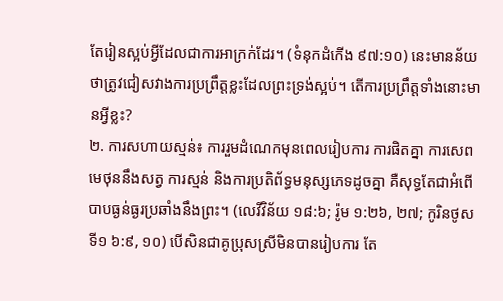តែរៀនស្អប់អ្វីដែលជាការអាក្រក់ដែរ។ (ទំនុកដំកើង ៩៧:១០) នេះមានន័យថាត្រូវជៀសវាងការប្រព្រឹត្តខ្លះដែលព្រះទ្រង់ស្អប់។ តើការប្រព្រឹត្តទាំងនោះមានអ្វីខ្លះ?
២. ការសហាយស្មន់៖ ការរួមដំណេកមុនពេលរៀបការ ការផិតគ្នា ការសេពមេថុននឹងសត្វ ការស្មន់ និងការប្រតិព័ទ្ធមនុស្សភេទដូចគ្នា គឺសុទ្ធតែជាអំពើបាបធ្ងន់ធ្ងរប្រឆាំងនឹងព្រះ។ (លេវីវិន័យ ១៨:៦; រ៉ូម ១:២៦, ២៧; កូរិនថូសទី១ ៦:៩, ១០) បើសិនជាគូប្រុសស្រីមិនបានរៀបការ តែ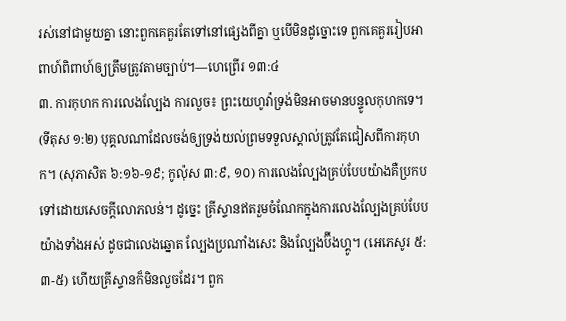រស់នៅជាមួយគ្នា នោះពួកគេគួរតែទៅនៅផ្សេងពីគ្នា ឬបើមិនដូច្នោះទេ ពួកគេគួររៀបអាពាហ៍ពិពាហ៍ឲ្យត្រឹមត្រូវតាមច្បាប់។—ហេព្រើរ ១៣:៤
៣. ការកុហក ការលេងល្បែង ការលួច៖ ព្រះយេហូវ៉ាទ្រង់មិនអាចមានបន្ទូលកុហកទេ។ (ទីតុស ១:២) បុគ្គលណាដែលចង់ឲ្យទ្រង់យល់ព្រមទទួលស្គាល់ត្រូវតែជៀសពីការកុហក។ (សុភាសិត ៦:១៦-១៩; កូល៉ុស ៣:៩, ១០) ការលេងល្បែងគ្រប់បែបយ៉ាងគឺប្រកបទៅដោយសេចក្ដីលោភលន់។ ដូច្នេះ គ្រីស្ទានឥតរួមចំណែកក្នុងការលេងល្បែងគ្រប់បែបយ៉ាងទាំងអស់ ដូចជាលេងឆ្នោត ល្បែងប្រណាំងសេះ និងល្បែងប៊ីងហ្គូ។ (អេភេសូរ ៥:៣-៥) ហើយគ្រីស្ទានក៏មិនលួចដែរ។ ពួក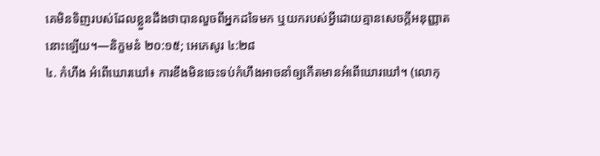គេមិនទិញរបស់ដែលខ្លួនដឹងថាបានលួចពីអ្នកដទៃមក ឬយករបស់អ្វីដោយគ្មានសេចក្ដីអនុញ្ញាតនោះឡើយ។—និក្ខមនំ ២០:១៥; អេភេសូរ ៤:២៨
៤. កំហឹង អំពើឃោរឃៅ៖ ការខឹងមិនចេះទប់កំហឹងអាចនាំឲ្យកើតមានអំពើឃោរឃៅ។ (លោកុ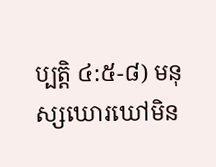ប្បត្តិ ៤:៥-៨) មនុស្សឃោរឃៅមិន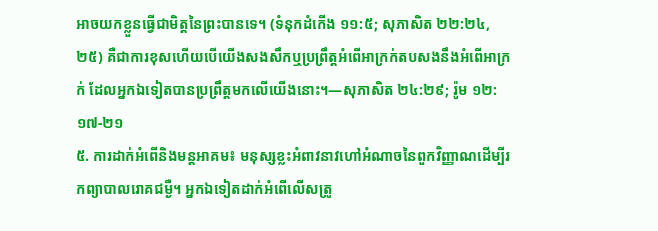អាចយកខ្លួនធ្វើជាមិត្តនៃព្រះបានទេ។ (ទំនុកដំកើង ១១:៥; សុភាសិត ២២:២៤, ២៥) គឺជាការខុសហើយបើយើងសងសឹកឬប្រព្រឹត្តអំពើអាក្រក់តបសងនឹងអំពើអាក្រក់ ដែលអ្នកឯទៀតបានប្រព្រឹត្តមកលើយើងនោះ។—សុភាសិត ២៤:២៩; រ៉ូម ១២:១៧-២១
៥. ការដាក់អំពើនិងមន្តអាគម៖ មនុស្សខ្លះអំពាវនាវហៅអំណាចនៃពួកវិញ្ញាណដើម្បីរកព្យាបាលរោគជម្ងឺ។ អ្នកឯទៀតដាក់អំពើលើសត្រូ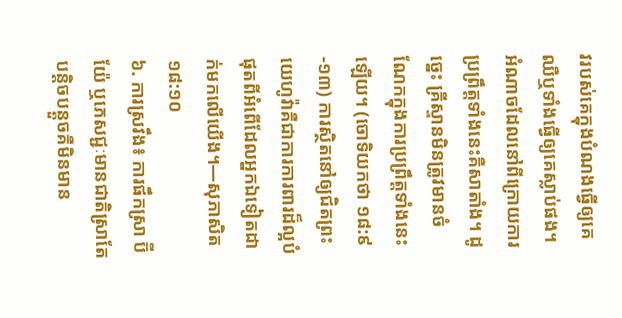វរបស់គេក្នុងបំណងធ្វើឲ្យគេឈឺឬទាំងធ្វើឲ្យគេស្លាប់ផង។ អំណាចដែលនៅពីក្រោយការប្រព្រឹត្តទាំងនេះគឺសាតាំង។ ដូច្នេះ គ្រីស្ទានមិនត្រូវមានចំណែកក្នុងការប្រព្រឹត្តទាំងនេះឡើយ។ (ចោទិយកថា ១៨:៩-១៣) ការស្ថិតនៅឲ្យជិតព្រះយេហូវ៉ាគឺជាការការពារដ៏ល្អបំផុតពីអំពើដែលអ្នកឯទៀតដាក់មកលើយើង។—សុភាសិត ១៨:១០
៦. ការស្រវឹង៖ ការផឹកស្រា ប៊ីយ៉ែ ឬភេសជ្ជៈមានជាតិស្រាតែបន្ដិចបន្តួចគឺមិនមាន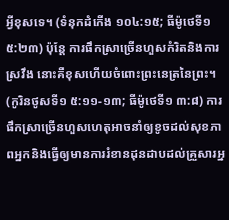អ្វីខុសទេ។ (ទំនុកដំកើង ១០៤:១៥; ធីម៉ូថេទី១ ៥:២៣) ប៉ុន្តែ ការផឹកស្រាច្រើនហួសកំរិតនិងការស្រវឹង នោះគឺខុសហើយចំពោះព្រះនេត្រនៃព្រះ។ (កូរិនថូសទី១ ៥:១១-១៣; ធីម៉ូថេទី១ ៣:៨) ការផឹកស្រាច្រើនហួសហេតុអាចនាំឲ្យខូចដល់សុខភាពអ្នកនិងធ្វើឲ្យមានការរំខានដុនដាបដល់គ្រួសារអ្ន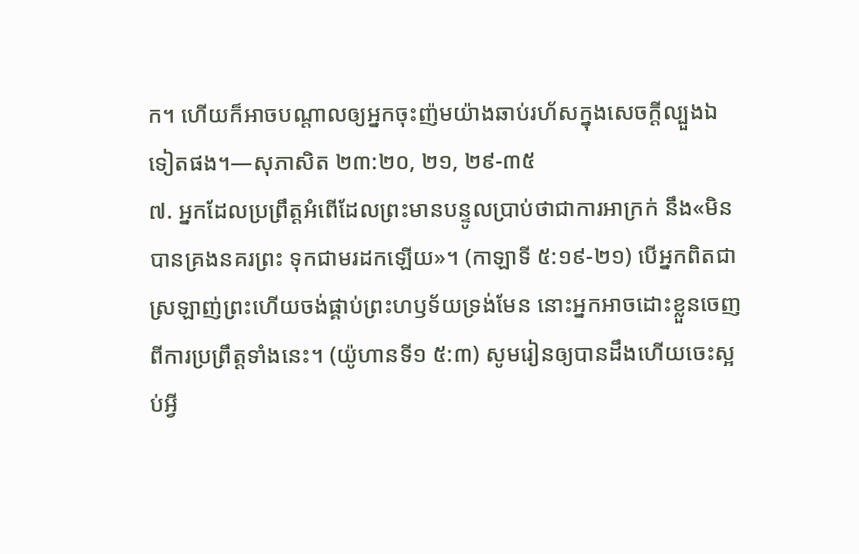ក។ ហើយក៏អាចបណ្ដាលឲ្យអ្នកចុះញ៉មយ៉ាងឆាប់រហ័សក្នុងសេចក្ដីល្បួងឯទៀតផង។—សុភាសិត ២៣:២០, ២១, ២៩-៣៥
៧. អ្នកដែលប្រព្រឹត្តអំពើដែលព្រះមានបន្ទូលប្រាប់ថាជាការអាក្រក់ នឹង«មិនបានគ្រងនគរព្រះ ទុកជាមរដកឡើយ»។ (កាឡាទី ៥:១៩-២១) បើអ្នកពិតជាស្រឡាញ់ព្រះហើយចង់ផ្គាប់ព្រះហឫទ័យទ្រង់មែន នោះអ្នកអាចដោះខ្លួនចេញពីការប្រព្រឹត្តទាំងនេះ។ (យ៉ូហានទី១ ៥:៣) សូមរៀនឲ្យបានដឹងហើយចេះស្អប់អ្វី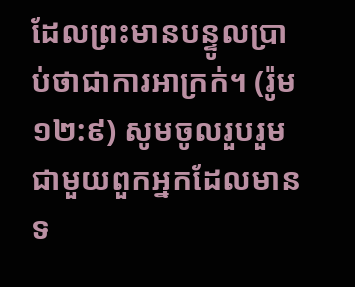ដែលព្រះមានបន្ទូលប្រាប់ថាជាការអាក្រក់។ (រ៉ូម ១២:៩) សូមចូលរួបរួមជាមួយពួកអ្នកដែលមានទ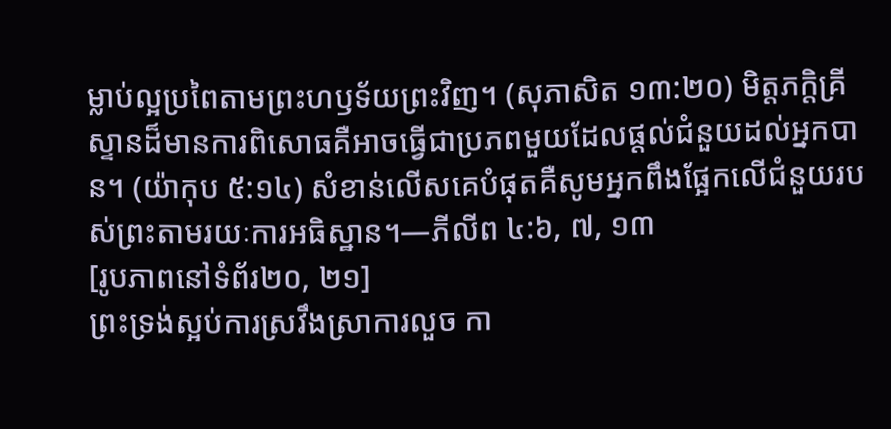ម្លាប់ល្អប្រពៃតាមព្រះហឫទ័យព្រះវិញ។ (សុភាសិត ១៣:២០) មិត្តភក្ដិគ្រីស្ទានដ៏មានការពិសោធគឺអាចធ្វើជាប្រភពមួយដែលផ្ដល់ជំនួយដល់អ្នកបាន។ (យ៉ាកុប ៥:១៤) សំខាន់លើសគេបំផុតគឺសូមអ្នកពឹងផ្អែកលើជំនួយរបស់ព្រះតាមរយៈការអធិស្ឋាន។—ភីលីព ៤:៦, ៧, ១៣
[រូបភាពនៅទំព័រ២០, ២១]
ព្រះទ្រង់ស្អប់ការស្រវឹងស្រាការលួច កា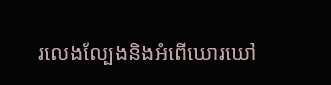រលេងល្បែងនិងអំពើឃោរឃៅ